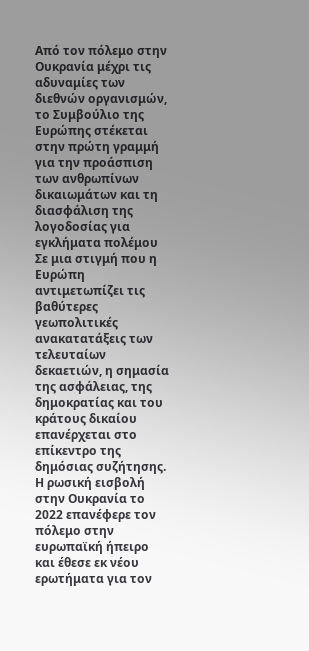Από τον πόλεμο στην Ουκρανία μέχρι τις αδυναμίες των διεθνών οργανισμών, το Συμβούλιο της Ευρώπης στέκεται στην πρώτη γραμμή για την προάσπιση των ανθρωπίνων δικαιωμάτων και τη διασφάλιση της λογοδοσίας για εγκλήματα πολέμου
Σε μια στιγμή που η Ευρώπη αντιμετωπίζει τις βαθύτερες γεωπολιτικές ανακατατάξεις των τελευταίων δεκαετιών, η σημασία της ασφάλειας, της δημοκρατίας και του κράτους δικαίου επανέρχεται στο επίκεντρο της δημόσιας συζήτησης. Η ρωσική εισβολή στην Ουκρανία το 2022 επανέφερε τον πόλεμο στην ευρωπαϊκή ήπειρο και έθεσε εκ νέου ερωτήματα για τον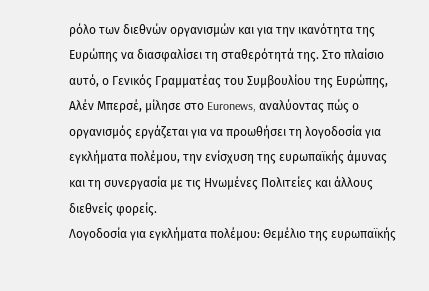ρόλο των διεθνών οργανισμών και για την ικανότητα της Ευρώπης να διασφαλίσει τη σταθερότητά της. Στο πλαίσιο αυτό, ο Γενικός Γραμματέας του Συμβουλίου της Ευρώπης, Αλέν Μπερσέ, μίλησε στο Euronews, αναλύοντας πώς ο οργανισμός εργάζεται για να προωθήσει τη λογοδοσία για εγκλήματα πολέμου, την ενίσχυση της ευρωπαϊκής άμυνας και τη συνεργασία με τις Ηνωμένες Πολιτείες και άλλους διεθνείς φορείς.
Λογοδοσία για εγκλήματα πολέμου: Θεμέλιο της ευρωπαϊκής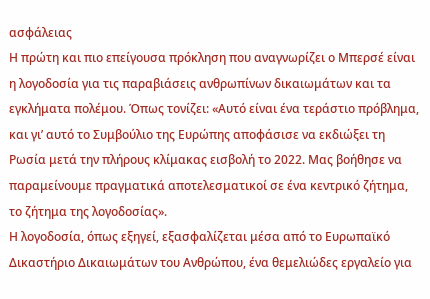ασφάλειας
Η πρώτη και πιο επείγουσα πρόκληση που αναγνωρίζει ο Μπερσέ είναι η λογοδοσία για τις παραβιάσεις ανθρωπίνων δικαιωμάτων και τα εγκλήματα πολέμου. Όπως τονίζει: «Αυτό είναι ένα τεράστιο πρόβλημα, και γι’ αυτό το Συμβούλιο της Ευρώπης αποφάσισε να εκδιώξει τη Ρωσία μετά την πλήρους κλίμακας εισβολή το 2022. Μας βοήθησε να παραμείνουμε πραγματικά αποτελεσματικοί σε ένα κεντρικό ζήτημα, το ζήτημα της λογοδοσίας».
Η λογοδοσία, όπως εξηγεί, εξασφαλίζεται μέσα από το Ευρωπαϊκό Δικαστήριο Δικαιωμάτων του Ανθρώπου, ένα θεμελιώδες εργαλείο για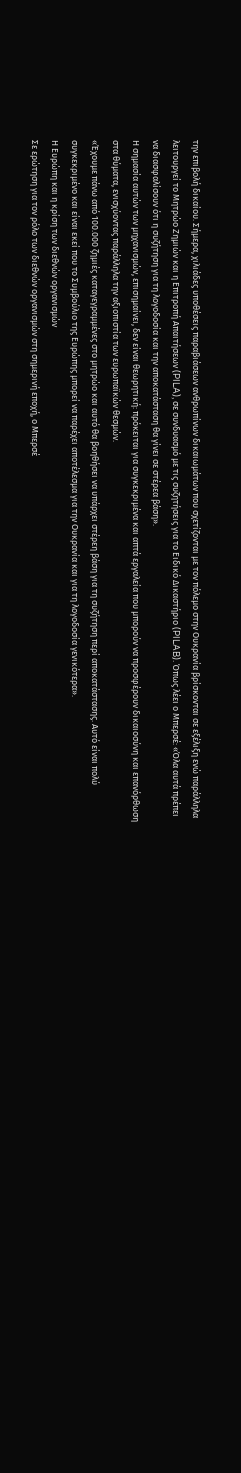την επιβολή δικαίου. Σήμερα, χιλιάδες υποθέσεις παραβιάσεων ανθρωπίνων δικαιωμάτων που σχετίζονται με τον πόλεμο στην Ουκρανία βρίσκονται σε εξέλιξη ενώ παράλληλα λειτουργεί το Μητρώο Ζημιών και η Επιτροπή Απαιτήσεων (PILA), σε συνδυασμό με τις συζητήσεις για το Ειδικό Δικαστήριο (PILAB). Όπως λέει ο Μπερσέ: «Όλα αυτά πρέπει να διασφαλίσουν ότι η συζήτηση για τη λογοδοσία και την αποκατάσταση θα γίνει σε στέρεα βάση».
Η σημασία αυτών των μηχανισμών, επισημαίνει, δεν είναι θεωρητική: πρόκειται για συγκεκριμένα και απτά εργαλεία που μπορούν να προσφέρουν δικαιοσύνη και επανόρθωση στα θύματα, ενισχύοντας παράλληλα την αξιοπιστία των ευρωπαϊκών θεσμών.
«Έχουμε πάνω από 100.000 ζημιές καταγεγραμμένες στο μητρώο και αυτό θα βοηθήσει να υπάρχει στέρεη βάση για τη συζήτηση περί αποκατάστασης. Αυτό είναι πολύ συγκεκριμένο και είναι εκεί που το Συμβούλιο της Ευρώπης μπορεί να παρέχει αποτέλεσμα για την Ουκρανία και για τη λογοδοσία γενικότερα».
Η Ευρώπη και η κρίση των διεθνών οργανισμών
Σε ερώτηση για τον ρόλο των διεθνών οργανισμών στη σημερινή εποχή, ο Μπερσέ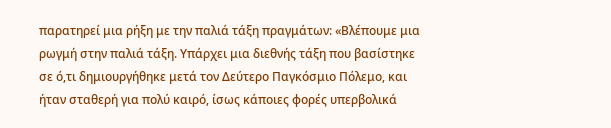παρατηρεί μια ρήξη με την παλιά τάξη πραγμάτων: «Βλέπουμε μια ρωγμή στην παλιά τάξη. Υπάρχει μια διεθνής τάξη που βασίστηκε σε ό,τι δημιουργήθηκε μετά τον Δεύτερο Παγκόσμιο Πόλεμο, και ήταν σταθερή για πολύ καιρό, ίσως κάποιες φορές υπερβολικά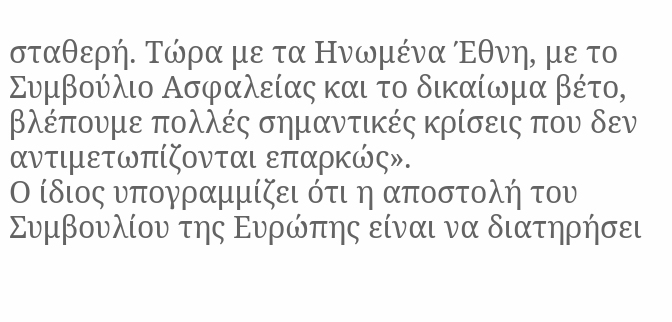σταθερή. Τώρα με τα Ηνωμένα Έθνη, με το Συμβούλιο Ασφαλείας και το δικαίωμα βέτο, βλέπουμε πολλές σημαντικές κρίσεις που δεν αντιμετωπίζονται επαρκώς».
Ο ίδιος υπογραμμίζει ότι η αποστολή του Συμβουλίου της Ευρώπης είναι να διατηρήσει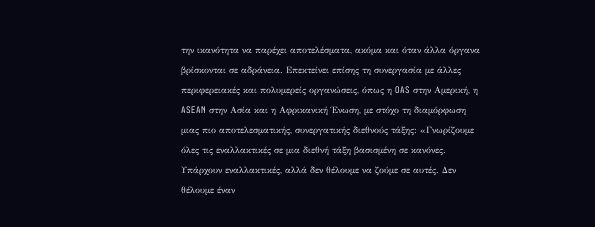την ικανότητα να παρέχει αποτελέσματα, ακόμα και όταν άλλα όργανα βρίσκονται σε αδράνεια. Επεκτείνει επίσης τη συνεργασία με άλλες περιφερειακές και πολυμερείς οργανώσεις, όπως η OAS στην Αμερική, η ASEAN στην Ασία και η Αφρικανική Ένωση, με στόχο τη διαμόρφωση μιας πιο αποτελεσματικής, συνεργατικής διεθνούς τάξης: «Γνωρίζουμε όλες τις εναλλακτικές σε μια διεθνή τάξη βασισμένη σε κανόνες. Υπάρχουν εναλλακτικές, αλλά δεν θέλουμε να ζούμε σε αυτές. Δεν θέλουμε έναν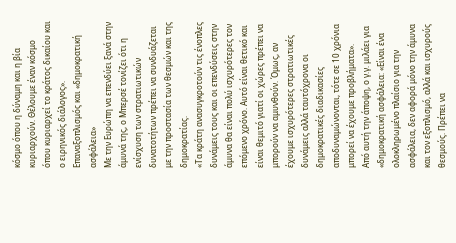κόσμο όπου η δύναμη και η βία κυριαρχούν. Θέλουμε έναν κόσμο όπου κυριαρχεί το κράτος δικαίου και ο ειρηνικός διάλογος».
Επαναξοπλισμός και «δημοκρατική ασφάλεια»
Με την Ευρώπη να επενδύει ξανά στην άμυνά της, ο Μπερσέ τονίζει ότι η ενίσχυση των στρατιωτικών δυνατοτήτων πρέπει να συνδυάζεται με την προστασία των θεσμών και της δημοκρατίας.
«Τα κράτη ανασυγκροτούν τις ένοπλες δυνάμεις τους και οι επενδύσεις στην άμυνα θα είναι πολύ ισχυρότερες τον επόμενο χρόνο. Αυτό είναι θετικό και είναι θεμιτό γιατί οι χώρες πρέπει να μπορούν να αμυνθούν. Όμως, αν έχουμε ισχυρότερες στρατιωτικές δυνάμεις αλλά ταυτόχρονα οι δημοκρατικές διαδικασίες αποδυναμώνονται, τότε σε 10 χρόνια μπορεί να έχουμε προβλήματα».
Από αυτή την άποψη, ο γ.γ. μιλάει για «δημοκρατική ασφάλεια: «Είναι ένα ολοκληρωμένο πλαίσιο για την ασφάλεια, δεν αφορά μόνο την άμυνα και τον εξοπλισμό, αλλά και ισχυρούς θεσμούς. Πρέπει να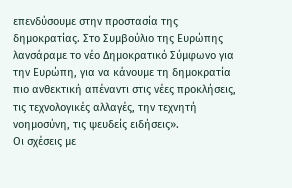επενδύσουμε στην προστασία της δημοκρατίας. Στο Συμβούλιο της Ευρώπης λανσάραμε το νέο Δημοκρατικό Σύμφωνο για την Ευρώπη, για να κάνουμε τη δημοκρατία πιο ανθεκτική απέναντι στις νέες προκλήσεις, τις τεχνολογικές αλλαγές, την τεχνητή νοημοσύνη, τις ψευδείς ειδήσεις».
Οι σχέσεις με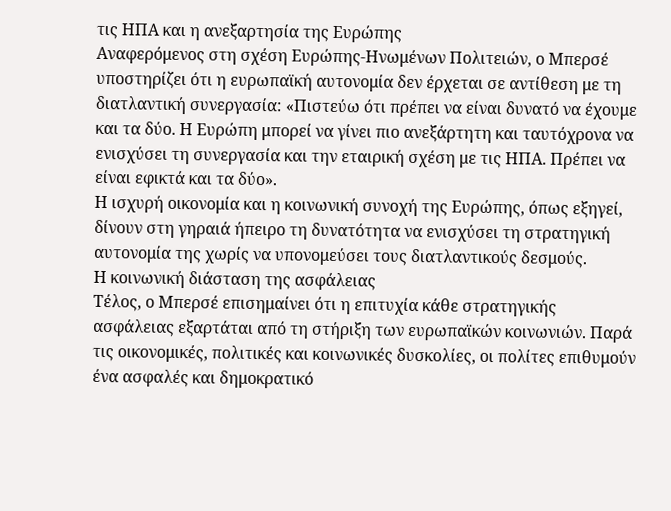τις ΗΠΑ και η ανεξαρτησία της Ευρώπης
Αναφερόμενος στη σχέση Ευρώπης-Ηνωμένων Πολιτειών, ο Μπερσέ υποστηρίζει ότι η ευρωπαϊκή αυτονομία δεν έρχεται σε αντίθεση με τη διατλαντική συνεργασία: «Πιστεύω ότι πρέπει να είναι δυνατό να έχουμε και τα δύο. Η Ευρώπη μπορεί να γίνει πιο ανεξάρτητη και ταυτόχρονα να ενισχύσει τη συνεργασία και την εταιρική σχέση με τις ΗΠΑ. Πρέπει να είναι εφικτά και τα δύο».
Η ισχυρή οικονομία και η κοινωνική συνοχή της Ευρώπης, όπως εξηγεί, δίνουν στη γηραιά ήπειρο τη δυνατότητα να ενισχύσει τη στρατηγική αυτονομία της χωρίς να υπονομεύσει τους διατλαντικούς δεσμούς.
Η κοινωνική διάσταση της ασφάλειας
Τέλος, ο Μπερσέ επισημαίνει ότι η επιτυχία κάθε στρατηγικής ασφάλειας εξαρτάται από τη στήριξη των ευρωπαϊκών κοινωνιών. Παρά τις οικονομικές, πολιτικές και κοινωνικές δυσκολίες, οι πολίτες επιθυμούν ένα ασφαλές και δημοκρατικό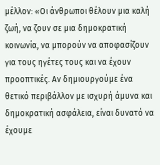μέλλον: «Οι άνθρωποι θέλουν μια καλή ζωή, να ζουν σε μια δημοκρατική κοινωνία, να μπορούν να αποφασίζουν για τους ηγέτες τους και να έχουν προοπτικές. Αν δημιουργούμε ένα θετικό περιβάλλον με ισχυρή άμυνα και δημοκρατική ασφάλεια, είναι δυνατό να έχουμε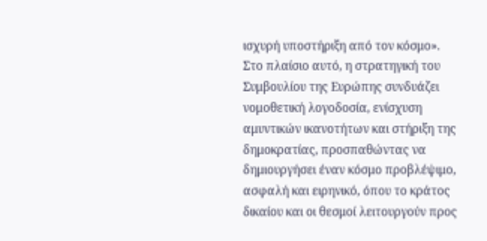ισχυρή υποστήριξη από τον κόσμο».
Στο πλαίσιο αυτό, η στρατηγική του Συμβουλίου της Ευρώπης συνδυάζει νομοθετική λογοδοσία, ενίσχυση αμυντικών ικανοτήτων και στήριξη της δημοκρατίας, προσπαθώντας να δημιουργήσει έναν κόσμο προβλέψιμο, ασφαλή και ειρηνικό, όπου το κράτος δικαίου και οι θεσμοί λειτουργούν προς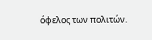όφελος των πολιτών.